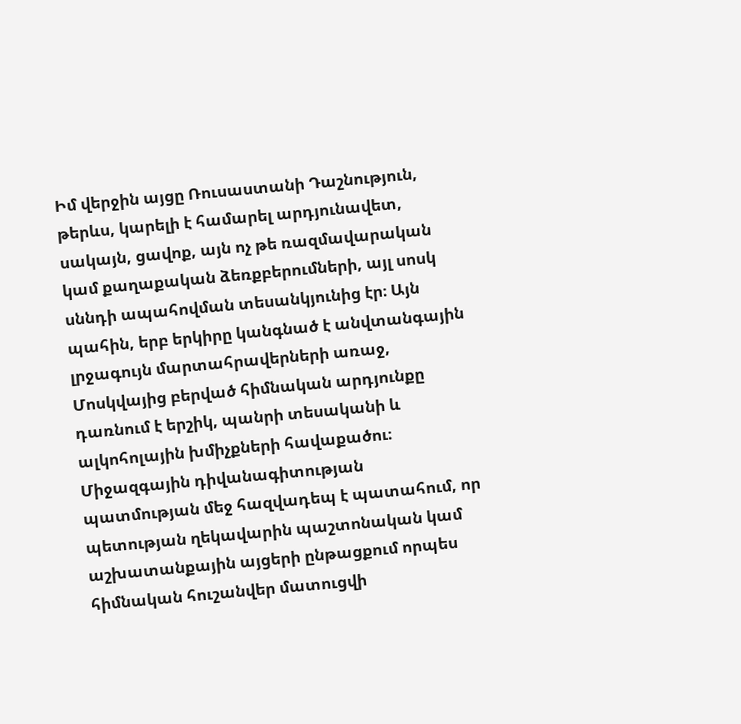Իմ վերջին այցը Ռուսաստանի Դաշնություն, թերևս, կարելի է համարել արդյունավետ, սակայն, ցավոք, այն ոչ թե ռազմավարական կամ քաղաքական ձեռքբերումների, այլ սոսկ սննդի ապահովման տեսանկյունից էր։ Այն պահին, երբ երկիրը կանգնած է անվտանգային լրջագույն մարտահրավերների առաջ, Մոսկվայից բերված հիմնական արդյունքը դառնում է երշիկ, պանրի տեսականի և ալկոհոլային խմիչքների հավաքածու։
Միջազգային դիվանագիտության պատմության մեջ հազվադեպ է պատահում, որ պետության ղեկավարին պաշտոնական կամ աշխատանքային այցերի ընթացքում որպես հիմնական հուշանվեր մատուցվի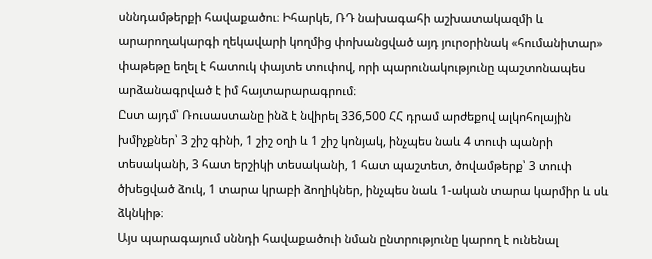սննդամթերքի հավաքածու։ Իհարկե, ՌԴ նախագահի աշխատակազմի և արարողակարգի ղեկավարի կողմից փոխանցված այդ յուրօրինակ «հումանիտար» փաթեթը եղել է հատուկ փայտե տուփով, որի պարունակությունը պաշտոնապես արձանագրված է իմ հայտարարագրում։
Ըստ այդմ՝ Ռուսաստանը ինձ է նվիրել 336,500 ՀՀ դրամ արժեքով ալկոհոլային խմիչքներ՝ 3 շիշ գինի, 1 շիշ օղի և 1 շիշ կոնյակ, ինչպես նաև 4 տուփ պանրի տեսականի, 3 հատ երշիկի տեսականի, 1 հատ պաշտետ, ծովամթերք՝ 3 տուփ ծխեցված ձուկ, 1 տարա կրաբի ձողիկներ, ինչպես նաև 1-ական տարա կարմիր և սև ձկնկիթ։
Այս պարագայում սննդի հավաքածուի նման ընտրությունը կարող է ունենալ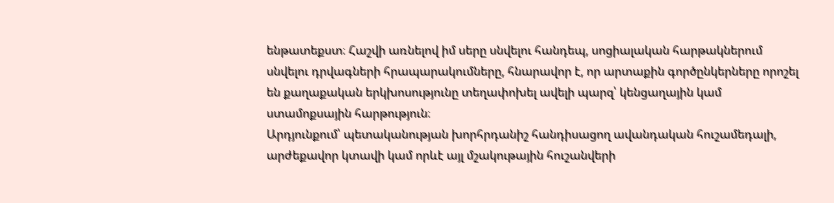ենթատեքստ։ Հաշվի առնելով իմ սերը սնվելու հանդեպ, սոցիալական հարթակներում սնվելու դրվագների հրապարակումները, հնարավոր է, որ արտաքին գործընկերները որոշել են քաղաքական երկխոսությունը տեղափոխել ավելի պարզ՝ կենցաղային կամ ստամոքսային հարթություն։
Արդյունքում՝ պետականության խորհրդանիշ հանդիսացող ավանդական հուշամեդալի, արժեքավոր կտավի կամ որևէ այլ մշակութային հուշանվերի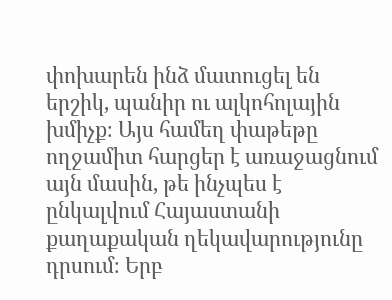փոխարեն ինձ մատուցել են երշիկ, պանիր ու ալկոհոլային խմիչք։ Այս համեղ փաթեթը ողջամիտ հարցեր է առաջացնում այն մասին, թե ինչպես է ընկալվում Հայաստանի քաղաքական ղեկավարությունը դրսում։ Երբ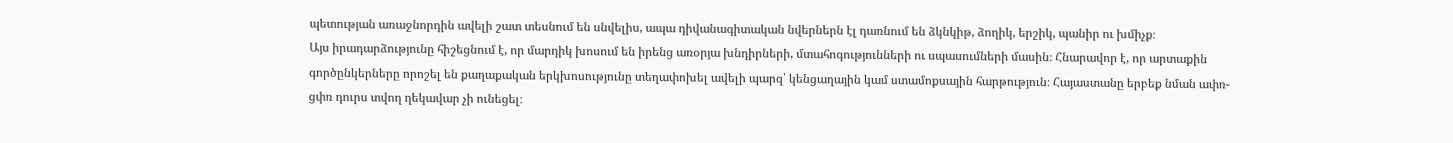պետության առաջնորդին ավելի շատ տեսնում են սնվելիս, ապա դիվանագիտական նվերներն էլ դառնում են ձկնկիթ, ձողիկ, երշիկ, պանիր ու խմիչք։
Այս իրադարձությունը հիշեցնում է, որ մարդիկ խոսում են իրենց առօրյա խնդիրների, մտահոգությունների ու սպասումների մասին։ Հնարավոր է, որ արտաքին գործընկերները որոշել են քաղաքական երկխոսությունը տեղափոխել ավելի պարզ՝ կենցաղային կամ ստամոքսային հարթություն։ Հայաստանը երբեք նման ափռ-ցփռ դուրս տվող ղեկավար չի ունեցել։